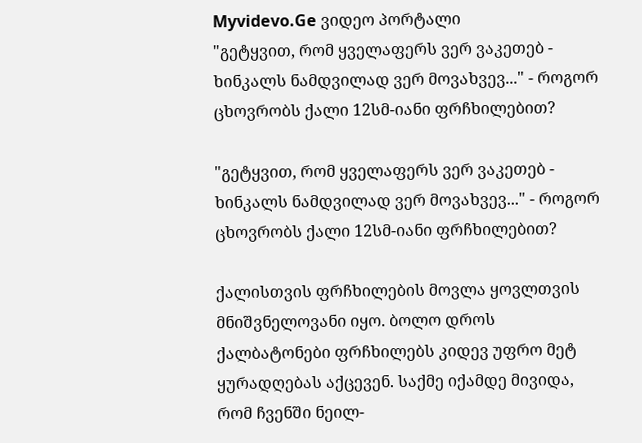Myvidevo.Ge ვიდეო პორტალი
"გეტყვით, რომ ყველაფერს ვერ ვაკეთებ - ხინკალს ნამდვილად ვერ მოვახვევ..." - როგორ ცხოვრობს ქალი 12სმ-იანი ფრჩხილებით?

"გეტყვით, რომ ყველაფერს ვერ ვაკეთებ - ხინკალს ნამდვილად ვერ მოვახვევ..." - როგორ ცხოვრობს ქალი 12სმ-იანი ფრჩხილებით?

ქალისთვის ფრჩხილების მოვლა ყოვლთვის მნიშვნელოვანი იყო. ბოლო დროს ქალბატონები ფრჩხილებს კიდევ უფრო მეტ ყურადღებას აქცევენ. საქმე იქამდე მივიდა, რომ ჩვენში ნეილ-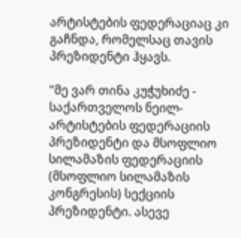არტისტების ფედერაციაც კი გაჩნდა, რომელსაც თავის პრეზიდენტი ჰყავს.

"მე ვარ თინა კუჭუხიძე - საქართველოს ნეილ-არტისტების ფედერაციის პრეზიდენტი და მსოფლიო სილამაზის ფედერაციის (მსოფლიო სილამაზის კონგრესის) სექციის პრეზიდენტი. ასევე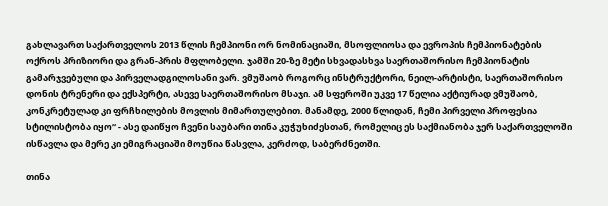გახლავართ საქართველოს 2013 წლის ჩემპიონი ორ ნომინაციაში, მსოფლიოსა და ევროპის ჩემპიონატების ოქროს პრიზიორი და გრან-პრის მფლობელი. ჯამში 20-ზე მეტი სხვადასხვა საერთაშორისო ჩემპიონატის გამარჯვებული და პირველადგილოსანი ვარ. ვმუშაობ როგორც ინსტრუქტორი, ნეილ-არტისტი, საერთაშორისო დონის ტრენერი და ექსპერტი, ასევე საერთაშორისო მსაჯი. ამ სფეროში უკვე 17 წელია აქტიურად ვმუშაობ, კონკრეტულად კი ფრჩხილების მოვლის მიმართულებით. მანამდე, 2000 წლიდან, ჩემი პირველი პროფესია სტილისტობა იყო“ - ასე დაიწყო ჩვენი საუბარი თინა კუჭუხიძესთან, რომელიც ეს საქმიანობა ჯერ საქართველოში ისწავლა და მერე კი ემიგრაციაში მოუწია წასვლა, კერძოდ, საბერძნეთში.

თინა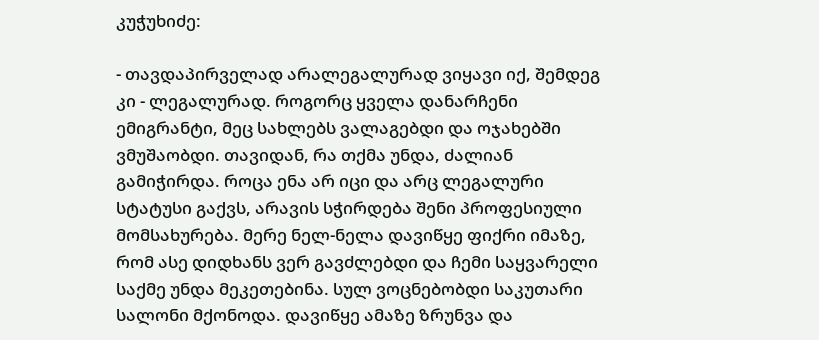კუჭუხიძე:

- თავდაპირველად არალეგალურად ვიყავი იქ, შემდეგ კი - ლეგალურად. როგორც ყველა დანარჩენი ემიგრანტი, მეც სახლებს ვალაგებდი და ოჯახებში ვმუშაობდი. თავიდან, რა თქმა უნდა, ძალიან გამიჭირდა. როცა ენა არ იცი და არც ლეგალური სტატუსი გაქვს, არავის სჭირდება შენი პროფესიული მომსახურება. მერე ნელ-ნელა დავიწყე ფიქრი იმაზე, რომ ასე დიდხანს ვერ გავძლებდი და ჩემი საყვარელი საქმე უნდა მეკეთებინა. სულ ვოცნებობდი საკუთარი სალონი მქონოდა. დავიწყე ამაზე ზრუნვა და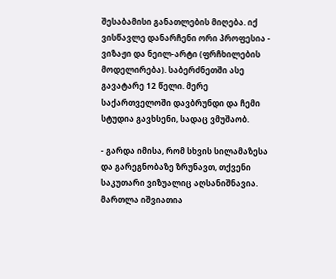შესაბამისი განათლების მიღება. იქ ვისწავლე დანარჩენი ორი პროფესია - ვიზაჟი და ნეილ-არტი (ფრჩხილების მოდელირება). საბერძნეთში ასე გავატარე 12 წელი. მერე საქართველოში დავბრუნდი და ჩემი სტუდია გავხსენი, სადაც ვმუშაობ.

- გარდა იმისა, რომ სხვის სილამაზესა და გარეგნობაზე ზრუნავთ, თქვენი საკუთარი ვიზუალიც აღსანიშნავია. მართლა იშვიათია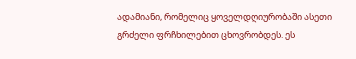ადამიანი, რომელიც ყოველდღიურობაში ასეთი გრძელი ფრჩხილებით ცხოვრობდეს. ეს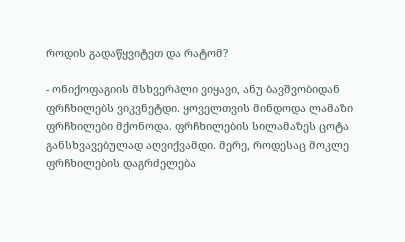როდის გადაწყვიტეთ და რატომ?

- ონიქოფაგიის მსხვერპლი ვიყავი, ანუ ბავშვობიდან ფრჩხილებს ვიკვნეტდი. ყოველთვის მინდოდა ლამაზი ფრჩხილები მქონოდა. ფრჩხილების სილამაზეს ცოტა განსხვავებულად აღვიქვამდი. მერე, როდესაც მოკლე ფრჩხილების დაგრძელება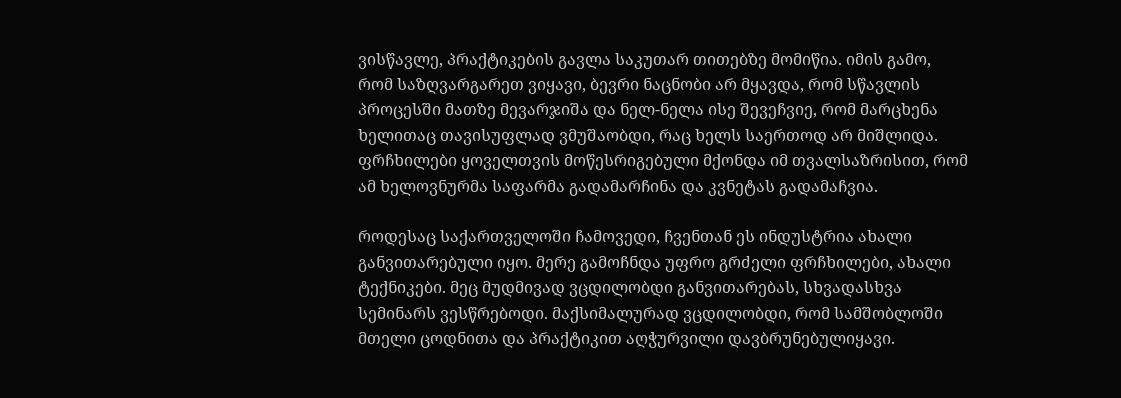ვისწავლე, პრაქტიკების გავლა საკუთარ თითებზე მომიწია. იმის გამო, რომ საზღვარგარეთ ვიყავი, ბევრი ნაცნობი არ მყავდა, რომ სწავლის პროცესში მათზე მევარჯიშა და ნელ-ნელა ისე შევეჩვიე, რომ მარცხენა ხელითაც თავისუფლად ვმუშაობდი, რაც ხელს საერთოდ არ მიშლიდა. ფრჩხილები ყოველთვის მოწესრიგებული მქონდა იმ თვალსაზრისით, რომ ამ ხელოვნურმა საფარმა გადამარჩინა და კვნეტას გადამაჩვია.

როდესაც საქართველოში ჩამოვედი, ჩვენთან ეს ინდუსტრია ახალი განვითარებული იყო. მერე გამოჩნდა უფრო გრძელი ფრჩხილები, ახალი ტექნიკები. მეც მუდმივად ვცდილობდი განვითარებას, სხვადასხვა სემინარს ვესწრებოდი. მაქსიმალურად ვცდილობდი, რომ სამშობლოში მთელი ცოდნითა და პრაქტიკით აღჭურვილი დავბრუნებულიყავი.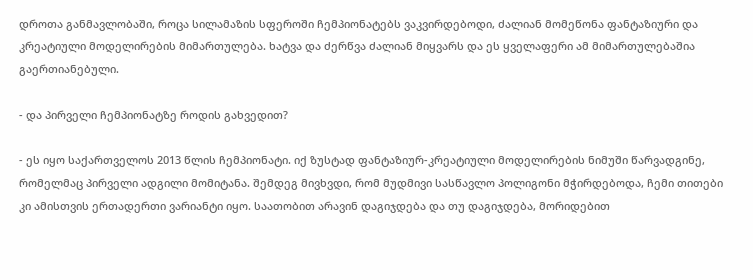დროთა განმავლობაში, როცა სილამაზის სფეროში ჩემპიონატებს ვაკვირდებოდი, ძალიან მომეწონა ფანტაზიური და კრეატიული მოდელირების მიმართულება. ხატვა და ძერწვა ძალიან მიყვარს და ეს ყველაფერი ამ მიმართულებაშია გაერთიანებული.

- და პირველი ჩემპიონატზე როდის გახვედით?

- ეს იყო საქართველოს 2013 წლის ჩემპიონატი. იქ ზუსტად ფანტაზიურ-კრეატიული მოდელირების ნიმუში წარვადგინე, რომელმაც პირველი ადგილი მომიტანა. შემდეგ მივხვდი, რომ მუდმივი სასწავლო პოლიგონი მჭირდებოდა, ჩემი თითები კი ამისთვის ერთადერთი ვარიანტი იყო. საათობით არავინ დაგიჯდება და თუ დაგიჯდება, მორიდებით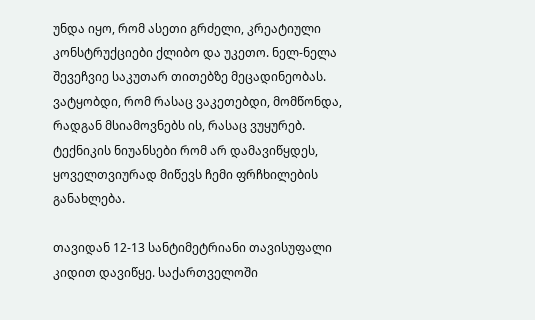უნდა იყო, რომ ასეთი გრძელი, კრეატიული კონსტრუქციები ქლიბო და უკეთო. ნელ-ნელა შევეჩვიე საკუთარ თითებზე მეცადინეობას. ვატყობდი, რომ რასაც ვაკეთებდი, მომწონდა, რადგან მსიამოვნებს ის, რასაც ვუყურებ. ტექნიკის ნიუანსები რომ არ დამავიწყდეს, ყოველთვიურად მიწევს ჩემი ფრჩხილების განახლება.

თავიდან 12-13 სანტიმეტრიანი თავისუფალი კიდით დავიწყე. საქართველოში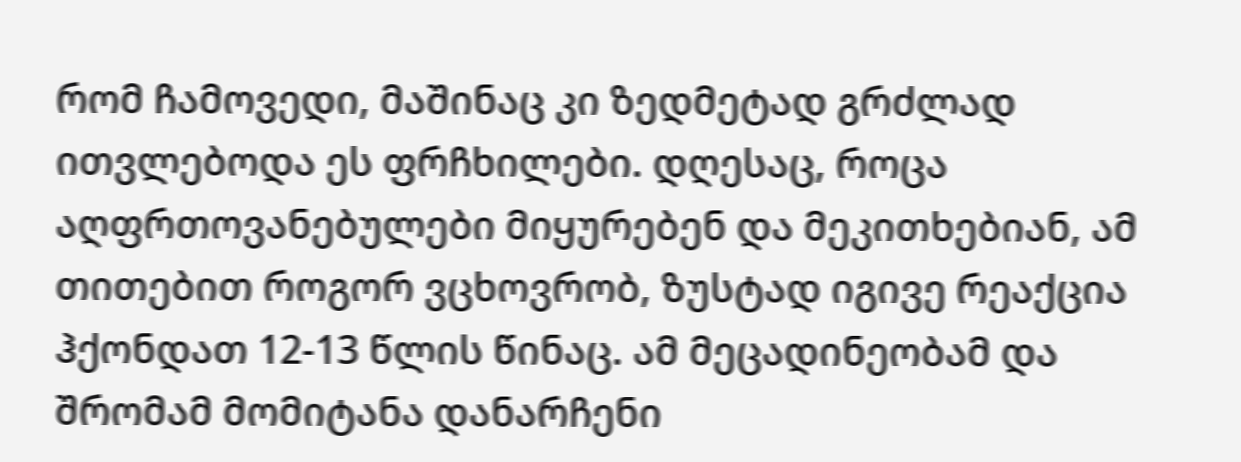რომ ჩამოვედი, მაშინაც კი ზედმეტად გრძლად ითვლებოდა ეს ფრჩხილები. დღესაც, როცა აღფრთოვანებულები მიყურებენ და მეკითხებიან, ამ თითებით როგორ ვცხოვრობ, ზუსტად იგივე რეაქცია ჰქონდათ 12-13 წლის წინაც. ამ მეცადინეობამ და შრომამ მომიტანა დანარჩენი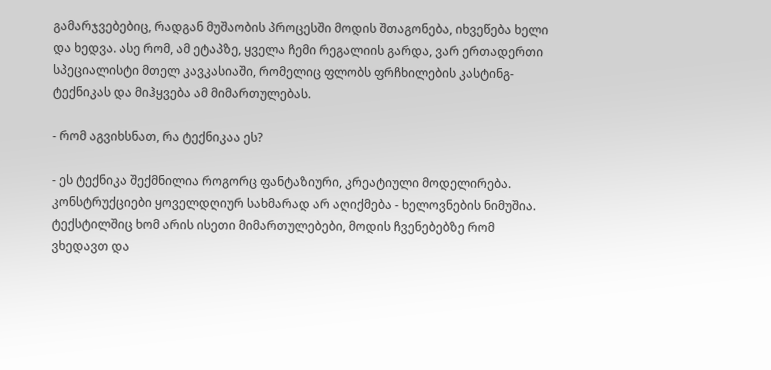გამარჯვებებიც, რადგან მუშაობის პროცესში მოდის შთაგონება, იხვეწება ხელი და ხედვა. ასე რომ, ამ ეტაპზე, ყველა ჩემი რეგალიის გარდა, ვარ ერთადერთი სპეციალისტი მთელ კავკასიაში, რომელიც ფლობს ფრჩხილების კასტინგ-ტექნიკას და მიჰყვება ამ მიმართულებას.

- რომ აგვიხსნათ, რა ტექნიკაა ეს?

- ეს ტექნიკა შექმნილია როგორც ფანტაზიური, კრეატიული მოდელირება. კონსტრუქციები ყოველდღიურ სახმარად არ აღიქმება - ხელოვნების ნიმუშია. ტექსტილშიც ხომ არის ისეთი მიმართულებები, მოდის ჩვენებებზე რომ ვხედავთ და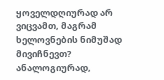ყოველდღიურად არ ვიცვამთ, მაგრამ ხელოვნების ნიმუშად მივიჩნევთ? ანალოგიურად,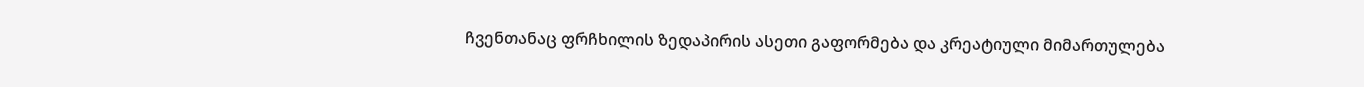ჩვენთანაც ფრჩხილის ზედაპირის ასეთი გაფორმება და კრეატიული მიმართულება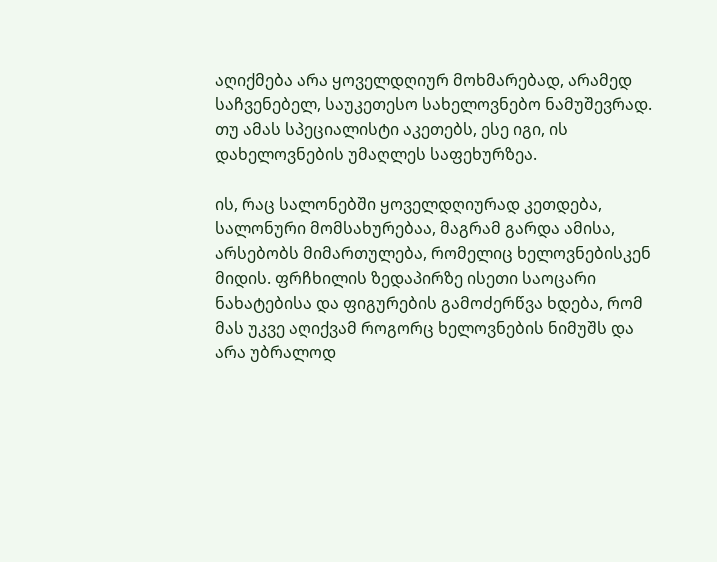აღიქმება არა ყოველდღიურ მოხმარებად, არამედ საჩვენებელ, საუკეთესო სახელოვნებო ნამუშევრად. თუ ამას სპეციალისტი აკეთებს, ესე იგი, ის დახელოვნების უმაღლეს საფეხურზეა.

ის, რაც სალონებში ყოველდღიურად კეთდება, სალონური მომსახურებაა, მაგრამ გარდა ამისა, არსებობს მიმართულება, რომელიც ხელოვნებისკენ მიდის. ფრჩხილის ზედაპირზე ისეთი საოცარი ნახატებისა და ფიგურების გამოძერწვა ხდება, რომ მას უკვე აღიქვამ როგორც ხელოვნების ნიმუშს და არა უბრალოდ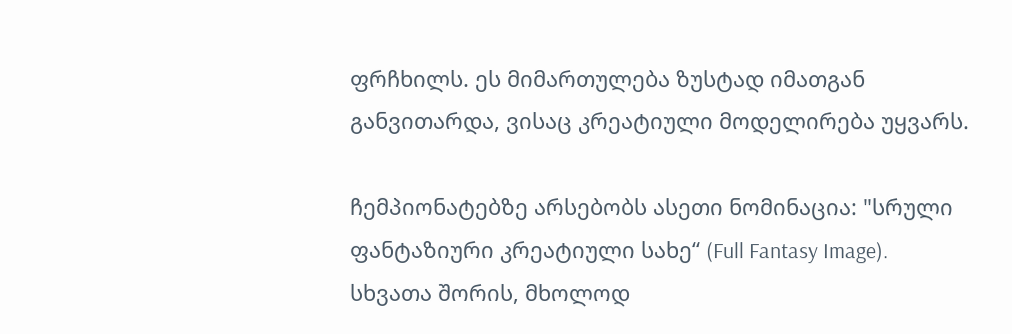ფრჩხილს. ეს მიმართულება ზუსტად იმათგან განვითარდა, ვისაც კრეატიული მოდელირება უყვარს.

ჩემპიონატებზე არსებობს ასეთი ნომინაცია: "სრული ფანტაზიური კრეატიული სახე“ (Full Fantasy Image). სხვათა შორის, მხოლოდ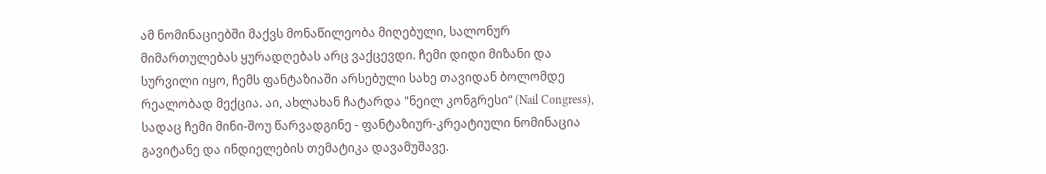ამ ნომინაციებში მაქვს მონაწილეობა მიღებული, სალონურ მიმართულებას ყურადღებას არც ვაქცევდი. ჩემი დიდი მიზანი და სურვილი იყო, ჩემს ფანტაზიაში არსებული სახე თავიდან ბოლომდე რეალობად მექცია. აი, ახლახან ჩატარდა "ნეილ კონგრესი“ (Nail Congress), სადაც ჩემი მინი-შოუ წარვადგინე - ფანტაზიურ-კრეატიული ნომინაცია გავიტანე და ინდიელების თემატიკა დავამუშავე.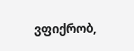ვფიქრობ,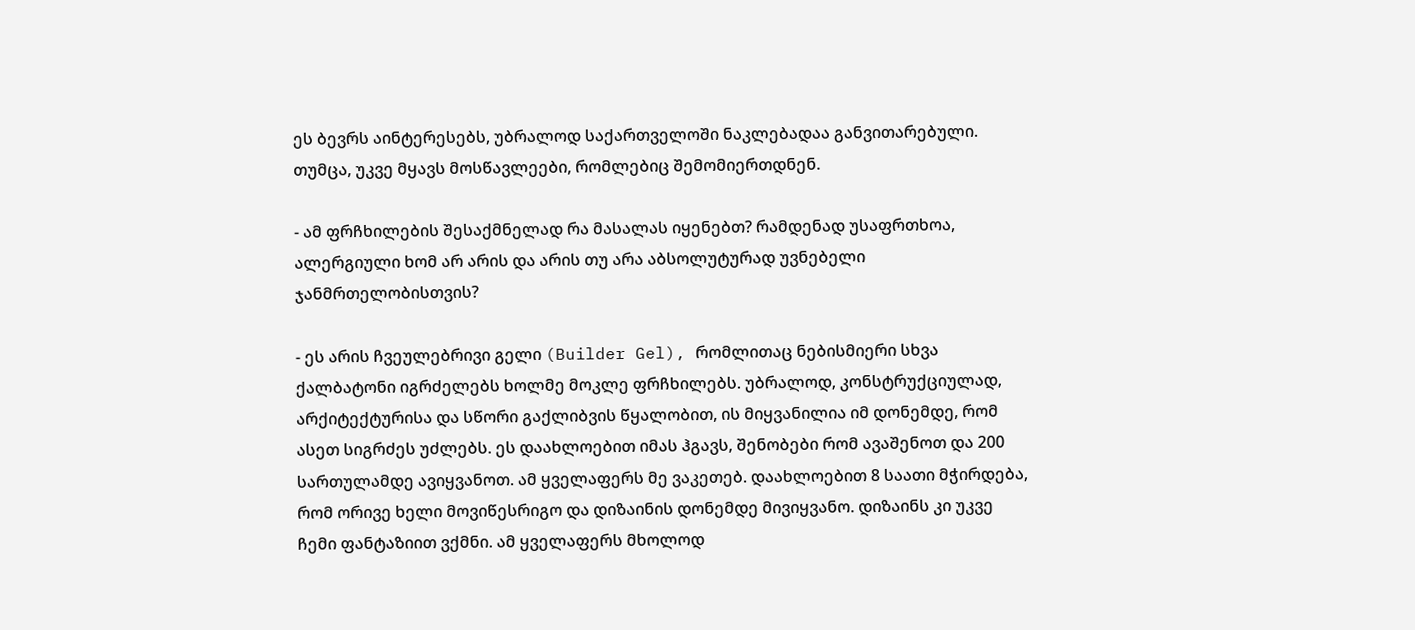ეს ბევრს აინტერესებს, უბრალოდ საქართველოში ნაკლებადაა განვითარებული. თუმცა, უკვე მყავს მოსწავლეები, რომლებიც შემომიერთდნენ.

- ამ ფრჩხილების შესაქმნელად რა მასალას იყენებთ? რამდენად უსაფრთხოა, ალერგიული ხომ არ არის და არის თუ არა აბსოლუტურად უვნებელი ჯანმრთელობისთვის?

- ეს არის ჩვეულებრივი გელი (Builder Gel), რომლითაც ნებისმიერი სხვა ქალბატონი იგრძელებს ხოლმე მოკლე ფრჩხილებს. უბრალოდ, კონსტრუქციულად, არქიტექტურისა და სწორი გაქლიბვის წყალობით, ის მიყვანილია იმ დონემდე, რომ ასეთ სიგრძეს უძლებს. ეს დაახლოებით იმას ჰგავს, შენობები რომ ავაშენოთ და 200 სართულამდე ავიყვანოთ. ამ ყველაფერს მე ვაკეთებ. დაახლოებით 8 საათი მჭირდება, რომ ორივე ხელი მოვიწესრიგო და დიზაინის დონემდე მივიყვანო. დიზაინს კი უკვე ჩემი ფანტაზიით ვქმნი. ამ ყველაფერს მხოლოდ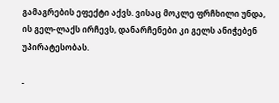გამაგრების ეფექტი აქვს. ვისაც მოკლე ფრჩხილი უნდა, ის გელ-ლაქს ირჩევს, დანარჩენები კი გელს ანიჭებენ უპირატესობას.

-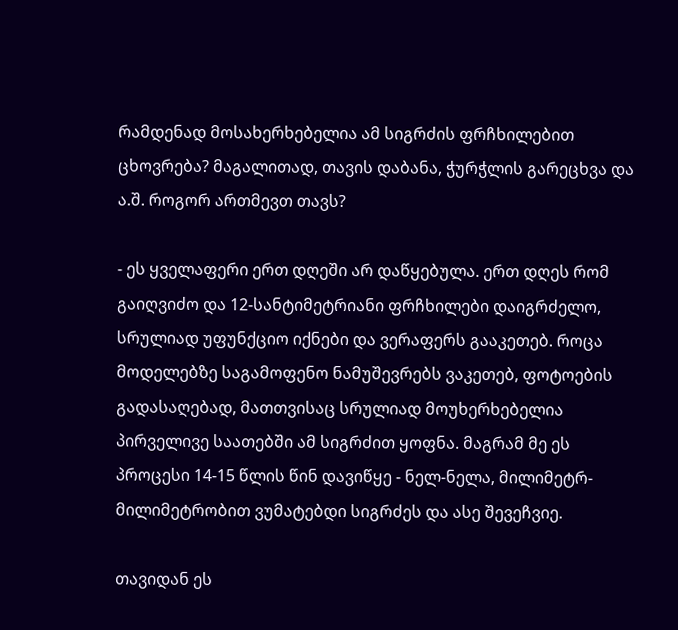რამდენად მოსახერხებელია ამ სიგრძის ფრჩხილებით ცხოვრება? მაგალითად, თავის დაბანა, ჭურჭლის გარეცხვა და ა.შ. როგორ ართმევთ თავს?

- ეს ყველაფერი ერთ დღეში არ დაწყებულა. ერთ დღეს რომ გაიღვიძო და 12-სანტიმეტრიანი ფრჩხილები დაიგრძელო, სრულიად უფუნქციო იქნები და ვერაფერს გააკეთებ. როცა მოდელებზე საგამოფენო ნამუშევრებს ვაკეთებ, ფოტოების გადასაღებად, მათთვისაც სრულიად მოუხერხებელია პირველივე საათებში ამ სიგრძით ყოფნა. მაგრამ მე ეს პროცესი 14-15 წლის წინ დავიწყე - ნელ-ნელა, მილიმეტრ-მილიმეტრობით ვუმატებდი სიგრძეს და ასე შევეჩვიე.

თავიდან ეს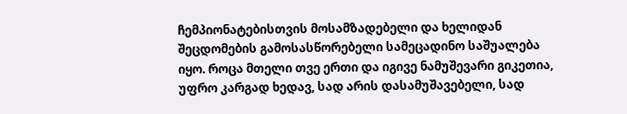ჩემპიონატებისთვის მოსამზადებელი და ხელიდან შეცდომების გამოსასწორებელი სამეცადინო საშუალება იყო. როცა მთელი თვე ერთი და იგივე ნამუშევარი გიკეთია, უფრო კარგად ხედავ, სად არის დასამუშავებელი, სად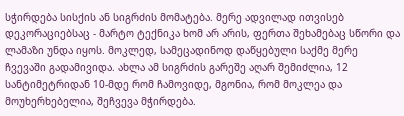სჭირდება სისქის ან სიგრძის მომატება. მერე ადვილად ითვისებ დეკორაციებსაც - მარტო ტექნიკა ხომ არ არის, ფერთა შეხამებაც სწორი და ლამაზი უნდა იყოს. მოკლედ, სამეცადინოდ დაწყებული საქმე მერე ჩვევაში გადამივიდა. ახლა ამ სიგრძის გარეშე აღარ შემიძლია, 12 სანტიმეტრიდან 10-მდე რომ ჩამოვიდე, მგონია, რომ მოკლეა და მოუხერხებელია, შეჩვევა მჭირდება.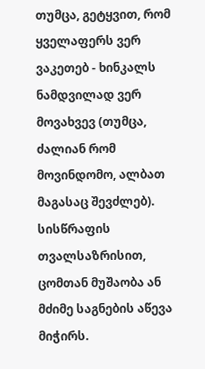თუმცა, გეტყვით, რომ ყველაფერს ვერ ვაკეთებ - ხინკალს ნამდვილად ვერ მოვახვევ (თუმცა, ძალიან რომ მოვინდომო, ალბათ მაგასაც შევძლებ). სისწრაფის თვალსაზრისით, ცომთან მუშაობა ან მძიმე საგნების აწევა მიჭირს.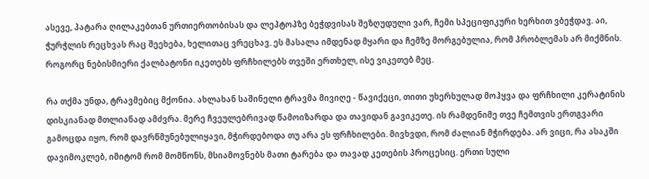ასევე, პატარა ღილაკებთან ურთიერთობისას და ლეპტოპზე ბეჭდვისას შეზღუდული ვარ, ჩემი სპეციფიკური ხერხით ვბეჭდავ. აი, ჭურჭლის რეცხვას რაც შეეხება, ხელითაც ვრეცხავ. ეს მასალა იმდენად მყარი და ჩემზე მორგებულია, რომ პრობლემას არ მიქმნის. როგორც ნებისმიერი ქალბატონი იკეთებს ფრჩხილებს თვეში ერთხელ, ისე ვიკეთებ მეც.

რა თქმა უნდა, ტრავმებიც მქონია. ახლახან საშინელი ტრავმა მივიღე - წავიქეცი, თითი უხერხულად მოჰყვა და ფრჩხილი კერატინის დისკიანად მთლიანად ამძვრა. მერე ჩვეულებრივად წამოიზარდა და თავიდან გავიკეთე. ის რამდენიმე თვე ჩემთვის ერთგვარი გამოცდა იყო, რომ დავრწმუნებულიყავი, მჭირდებოდა თუ არა ეს ფრჩხილები. მივხვდი, რომ ძალიან მჭირდება. არ ვიცი, რა ასაკში დავიმოკლებ, იმიტომ რომ მომწონს, მსიამოვნებს მათი ტარება და თავად კეთების პროცესიც. ერთი სული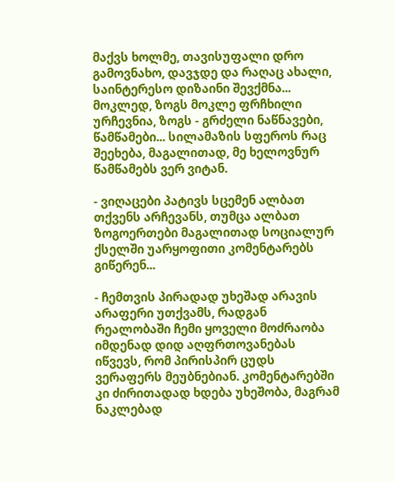მაქვს ხოლმე, თავისუფალი დრო გამოვნახო, დავჯდე და რაღაც ახალი, საინტერესო დიზაინი შევქმნა... მოკლედ, ზოგს მოკლე ფრჩხილი ურჩევნია, ზოგს - გრძელი ნაწნავები, წამწამები... სილამაზის სფეროს რაც შეეხება, მაგალითად, მე ხელოვნურ წამწამებს ვერ ვიტან.

- ვიღაცები პატივს სცემენ ალბათ თქვენს არჩევანს, თუმცა ალბათ ზოგოერთები მაგალითად სოციალურ ქსელში უარყოფითი კომენტარებს გიწერენ...

- ჩემთვის პირადად უხეშად არავის არაფერი უთქვამს, რადგან რეალობაში ჩემი ყოველი მოძრაობა იმდენად დიდ აღფრთოვანებას იწვევს, რომ პირისპირ ცუდს ვერაფერს მეუბნებიან. კომენტარებში კი ძირითადად ხდება უხეშობა, მაგრამ ნაკლებად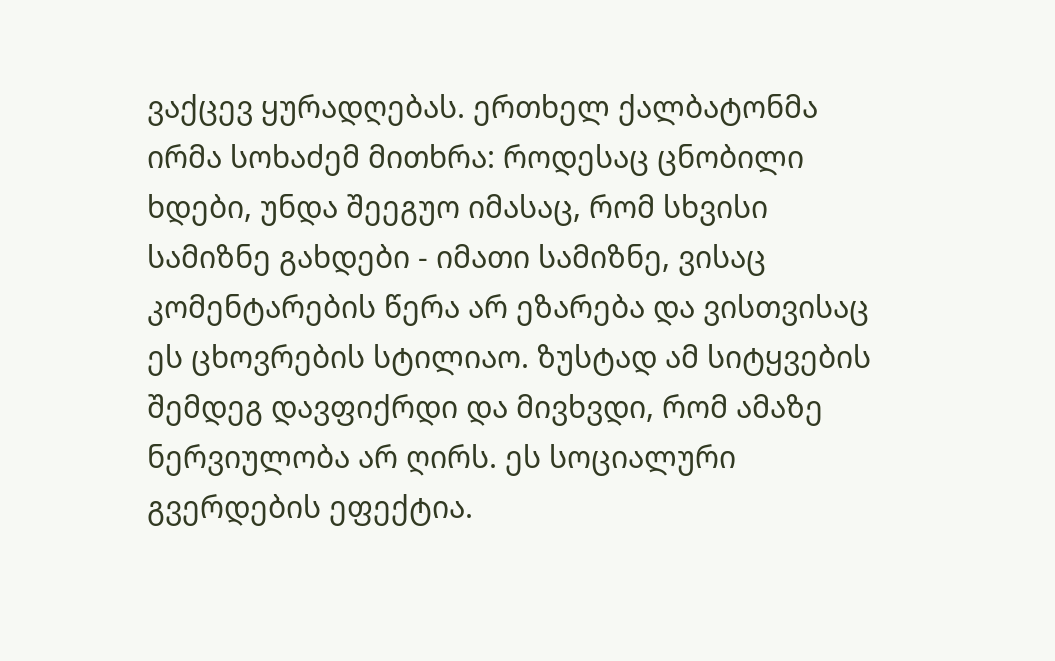ვაქცევ ყურადღებას. ერთხელ ქალბატონმა ირმა სოხაძემ მითხრა: როდესაც ცნობილი ხდები, უნდა შეეგუო იმასაც, რომ სხვისი სამიზნე გახდები - იმათი სამიზნე, ვისაც კომენტარების წერა არ ეზარება და ვისთვისაც ეს ცხოვრების სტილიაო. ზუსტად ამ სიტყვების შემდეგ დავფიქრდი და მივხვდი, რომ ამაზე ნერვიულობა არ ღირს. ეს სოციალური გვერდების ეფექტია.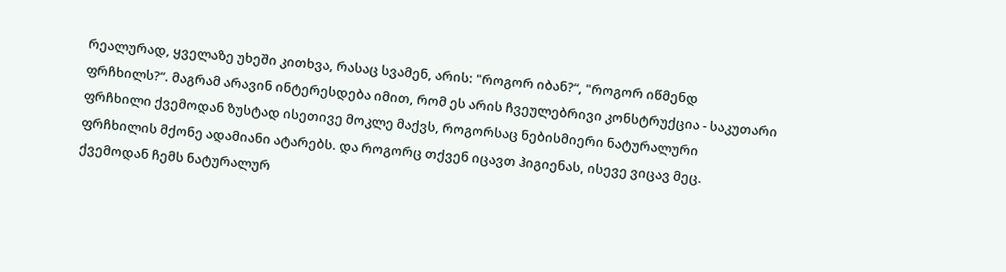რეალურად, ყველაზე უხეში კითხვა, რასაც სვამენ, არის: "როგორ იბან?“, "როგორ იწმენდ ფრჩხილს?“. მაგრამ არავინ ინტერესდება იმით, რომ ეს არის ჩვეულებრივი კონსტრუქცია - საკუთარი ფრჩხილი ქვემოდან ზუსტად ისეთივე მოკლე მაქვს, როგორსაც ნებისმიერი ნატურალური ფრჩხილის მქონე ადამიანი ატარებს. და როგორც თქვენ იცავთ ჰიგიენას, ისევე ვიცავ მეც. ქვემოდან ჩემს ნატურალურ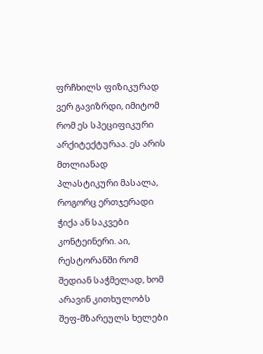ფრჩხილს ფიზიკურად ვერ გავიზრდი, იმიტომ რომ ეს სპეციფიკური არქიტექტურაა. ეს არის მთლიანად პლასტიკური მასალა, როგორც ერთჯერადი ჭიქა ან საკვები კონტეინერი. აი, რესტორანში რომ შედიან საჭმელად, ხომ არავინ კითხულობს შეფ-მზარეულს ხელები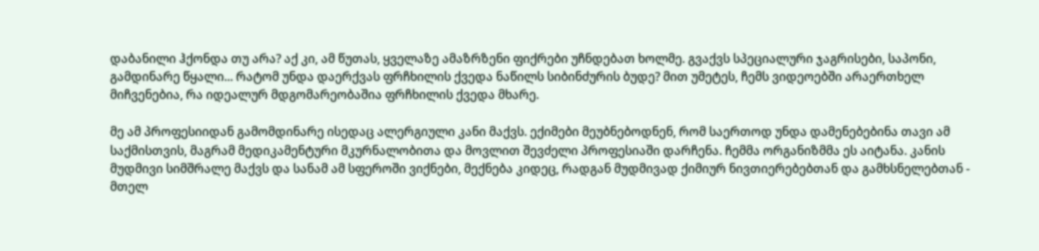დაბანილი ჰქონდა თუ არა? აქ კი, ამ წუთას, ყველაზე ამაზრზენი ფიქრები უჩნდებათ ხოლმე. გვაქვს სპეციალური ჯაგრისები, საპონი, გამდინარე წყალი... რატომ უნდა დაერქვას ფრჩხილის ქვედა ნაწილს სიბინძურის ბუდე? მით უმეტეს, ჩემს ვიდეოებში არაერთხელ მიჩვენებია, რა იდეალურ მდგომარეობაშია ფრჩხილის ქვედა მხარე.

მე ამ პროფესიიდან გამომდინარე ისედაც ალერგიული კანი მაქვს. ექიმები მეუბნებოდნენ, რომ საერთოდ უნდა დამენებებინა თავი ამ საქმისთვის, მაგრამ მედიკამენტური მკურნალობითა და მოვლით შევძელი პროფესიაში დარჩენა. ჩემმა ორგანიზმმა ეს აიტანა. კანის მუდმივი სიმშრალე მაქვს და სანამ ამ სფეროში ვიქნები, მექნება კიდეც, რადგან მუდმივად ქიმიურ ნივთიერებებთან და გამხსნელებთან - მთელ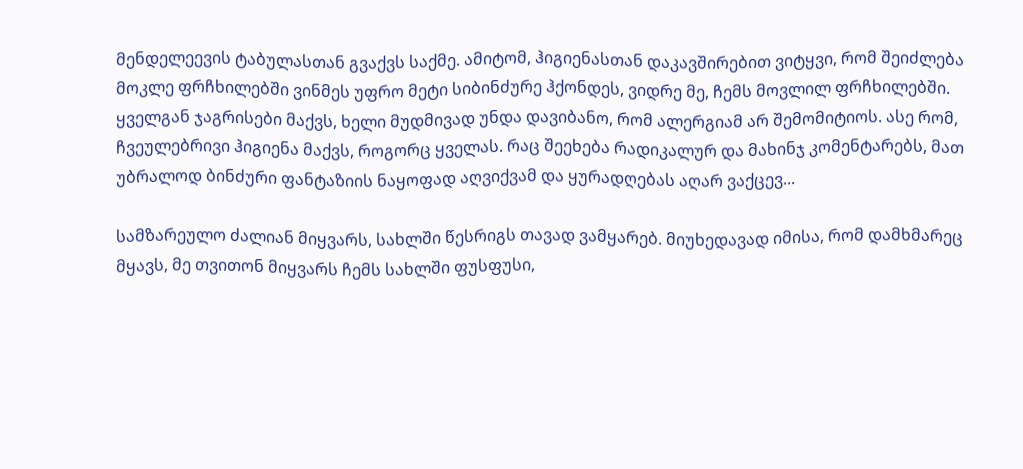მენდელეევის ტაბულასთან გვაქვს საქმე. ამიტომ, ჰიგიენასთან დაკავშირებით ვიტყვი, რომ შეიძლება მოკლე ფრჩხილებში ვინმეს უფრო მეტი სიბინძურე ჰქონდეს, ვიდრე მე, ჩემს მოვლილ ფრჩხილებში. ყველგან ჯაგრისები მაქვს, ხელი მუდმივად უნდა დავიბანო, რომ ალერგიამ არ შემომიტიოს. ასე რომ, ჩვეულებრივი ჰიგიენა მაქვს, როგორც ყველას. რაც შეეხება რადიკალურ და მახინჯ კომენტარებს, მათ უბრალოდ ბინძური ფანტაზიის ნაყოფად აღვიქვამ და ყურადღებას აღარ ვაქცევ...

სამზარეულო ძალიან მიყვარს, სახლში წესრიგს თავად ვამყარებ. მიუხედავად იმისა, რომ დამხმარეც მყავს, მე თვითონ მიყვარს ჩემს სახლში ფუსფუსი,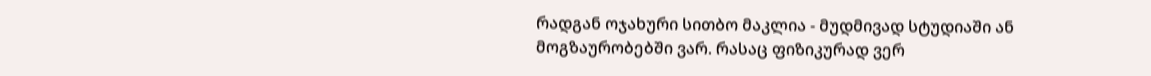რადგან ოჯახური სითბო მაკლია - მუდმივად სტუდიაში ან მოგზაურობებში ვარ. რასაც ფიზიკურად ვერ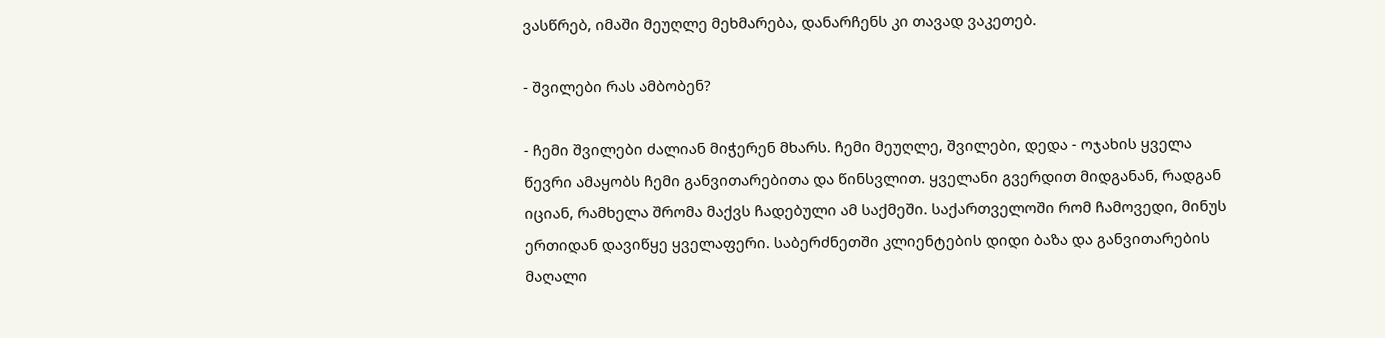ვასწრებ, იმაში მეუღლე მეხმარება, დანარჩენს კი თავად ვაკეთებ.

- შვილები რას ამბობენ?

- ჩემი შვილები ძალიან მიჭერენ მხარს. ჩემი მეუღლე, შვილები, დედა - ოჯახის ყველა წევრი ამაყობს ჩემი განვითარებითა და წინსვლით. ყველანი გვერდით მიდგანან, რადგან იციან, რამხელა შრომა მაქვს ჩადებული ამ საქმეში. საქართველოში რომ ჩამოვედი, მინუს ერთიდან დავიწყე ყველაფერი. საბერძნეთში კლიენტების დიდი ბაზა და განვითარების მაღალი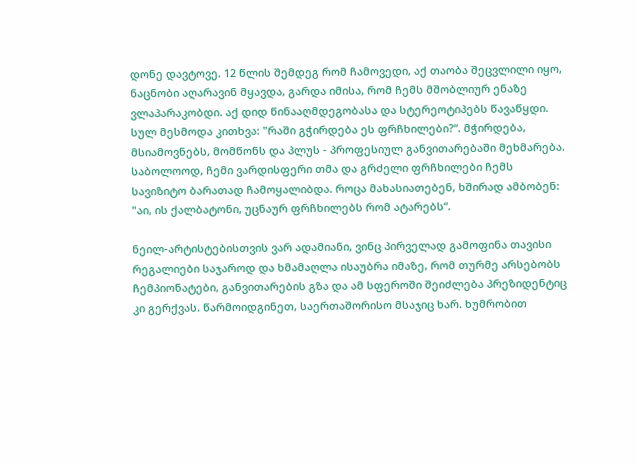დონე დავტოვე. 12 წლის შემდეგ რომ ჩამოვედი, აქ თაობა შეცვლილი იყო, ნაცნობი აღარავინ მყავდა, გარდა იმისა, რომ ჩემს მშობლიურ ენაზე ვლაპარაკობდი. აქ დიდ წინააღმდეგობასა და სტერეოტიპებს წავაწყდი. სულ მესმოდა კითხვა: "რაში გჭირდება ეს ფრჩხილები?“. მჭირდება, მსიამოვნებს, მომწონს და პლუს - პროფესიულ განვითარებაში მეხმარება. საბოლოოდ, ჩემი ვარდისფერი თმა და გრძელი ფრჩხილები ჩემს სავიზიტო ბარათად ჩამოყალიბდა. როცა მახასიათებენ, ხშირად ამბობენ: "აი, ის ქალბატონი, უცნაურ ფრჩხილებს რომ ატარებს“.

ნეილ-არტისტებისთვის ვარ ადამიანი, ვინც პირველად გამოფინა თავისი რეგალიები საჯაროდ და ხმამაღლა ისაუბრა იმაზე, რომ თურმე არსებობს ჩემპიონატები, განვითარების გზა და ამ სფეროში შეიძლება პრეზიდენტიც კი გერქვას. წარმოიდგინეთ, საერთაშორისო მსაჯიც ხარ. ხუმრობით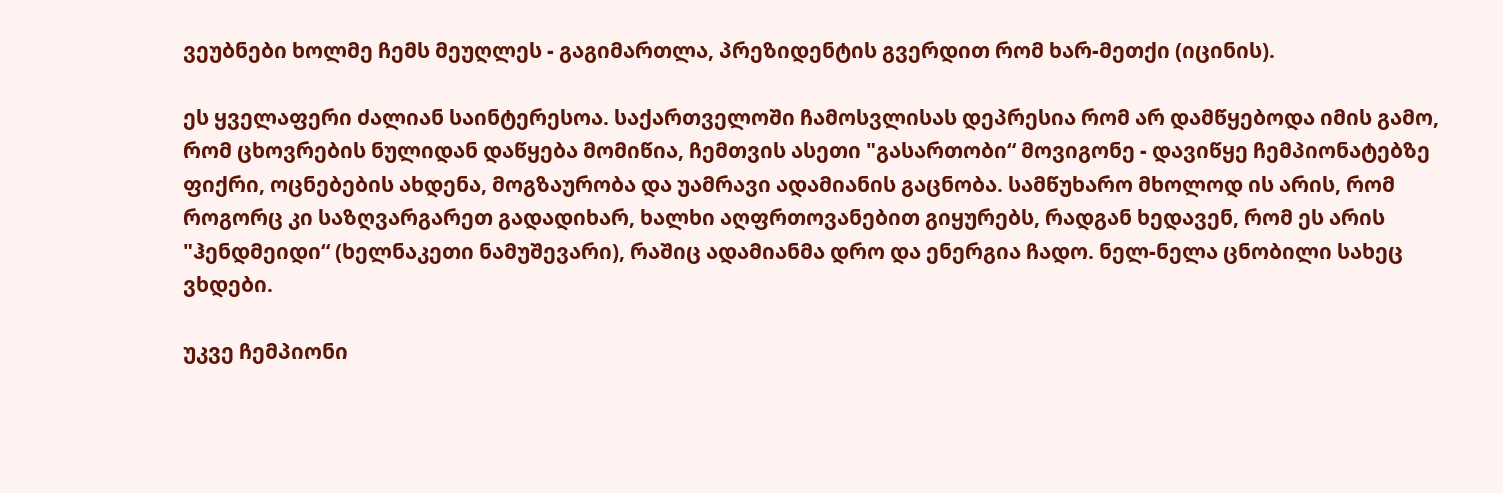ვეუბნები ხოლმე ჩემს მეუღლეს - გაგიმართლა, პრეზიდენტის გვერდით რომ ხარ-მეთქი (იცინის).

ეს ყველაფერი ძალიან საინტერესოა. საქართველოში ჩამოსვლისას დეპრესია რომ არ დამწყებოდა იმის გამო, რომ ცხოვრების ნულიდან დაწყება მომიწია, ჩემთვის ასეთი "გასართობი“ მოვიგონე - დავიწყე ჩემპიონატებზე ფიქრი, ოცნებების ახდენა, მოგზაურობა და უამრავი ადამიანის გაცნობა. სამწუხარო მხოლოდ ის არის, რომ როგორც კი საზღვარგარეთ გადადიხარ, ხალხი აღფრთოვანებით გიყურებს, რადგან ხედავენ, რომ ეს არის "ჰენდმეიდი“ (ხელნაკეთი ნამუშევარი), რაშიც ადამიანმა დრო და ენერგია ჩადო. ნელ-ნელა ცნობილი სახეც ვხდები.

უკვე ჩემპიონი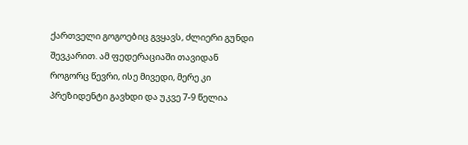ქართველი გოგოებიც გვყავს, ძლიერი გუნდი შევკარით. ამ ფედერაციაში თავიდან როგორც წევრი, ისე მივედი, მერე კი პრეზიდენტი გავხდი და უკვე 7-9 წელია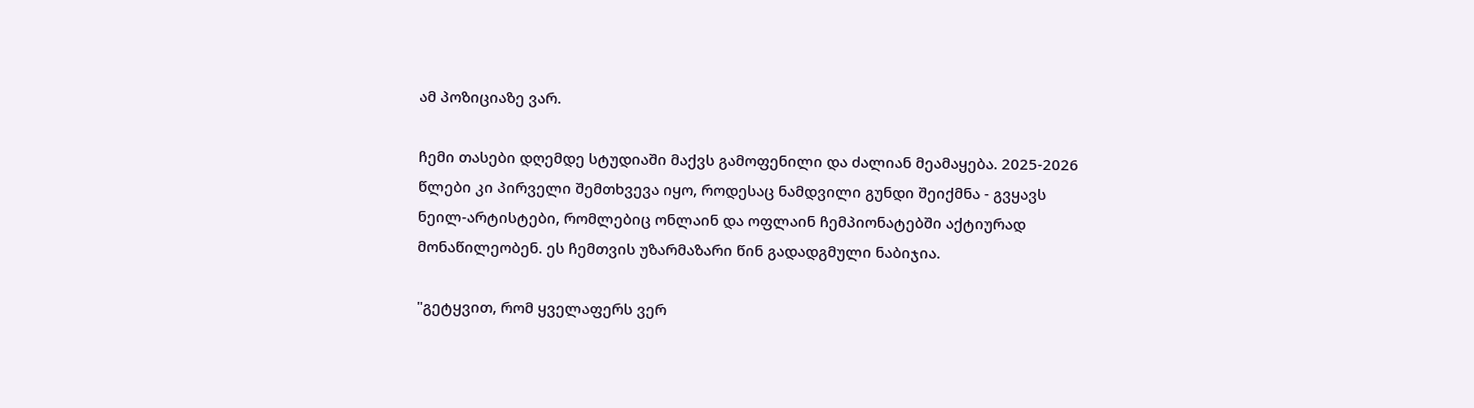ამ პოზიციაზე ვარ.

ჩემი თასები დღემდე სტუდიაში მაქვს გამოფენილი და ძალიან მეამაყება. 2025-2026 წლები კი პირველი შემთხვევა იყო, როდესაც ნამდვილი გუნდი შეიქმნა - გვყავს ნეილ-არტისტები, რომლებიც ონლაინ და ოფლაინ ჩემპიონატებში აქტიურად მონაწილეობენ. ეს ჩემთვის უზარმაზარი წინ გადადგმული ნაბიჯია.

"გეტყვით, რომ ყველაფერს ვერ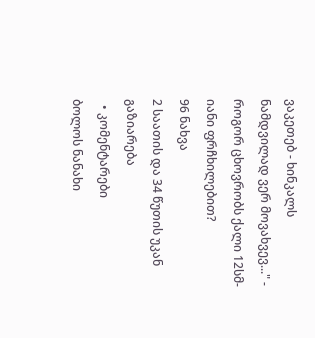ვაკეთებ - ხინკალს ნამდვილად ვერ მოვახვევ..." - როგორ ცხოვრობს ქალი 12სმ-იანი ფრჩხილებით?
96 ნახვა
2 საათის და 34 წუთის უკან
გაზიარება
  • კომენტარები
ბოლოს ნანახი